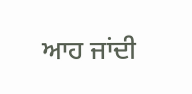ਆਹ ਜਾਂਦੀ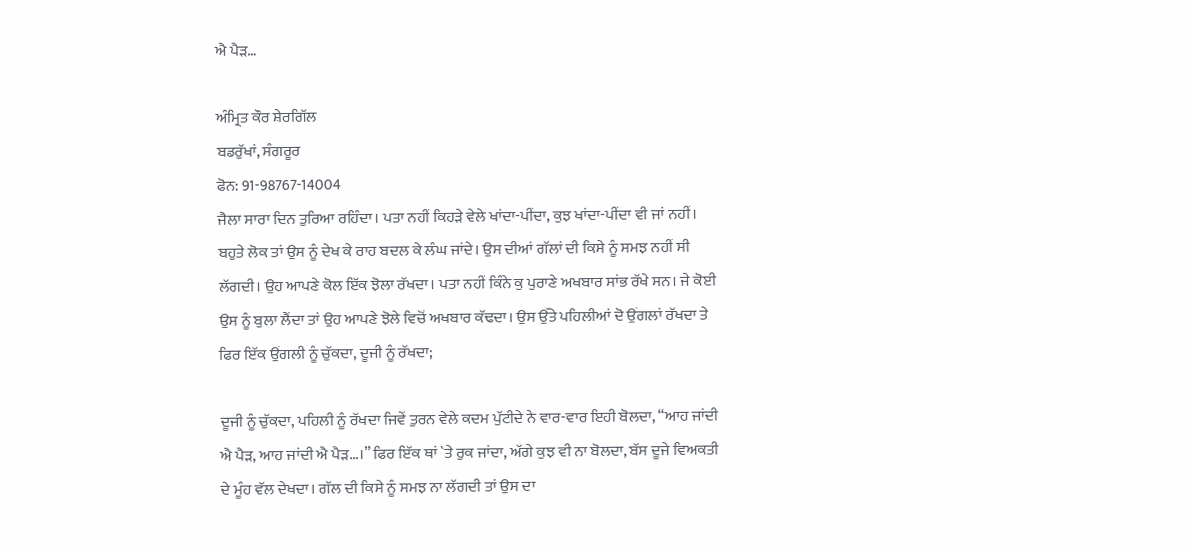ਐ ਪੈੜ…

ਅੰਮ੍ਰਿਤ ਕੌਰ ਸ਼ੇਰਗਿੱਲ
ਬਡਰੁੱਖਾਂ, ਸੰਗਰੂਰ
ਫੋਨ: 91-98767-14004
ਜੈਲਾ ਸਾਰਾ ਦਿਨ ਤੁਰਿਆ ਰਹਿੰਦਾ। ਪਤਾ ਨਹੀਂ ਕਿਹੜੇ ਵੇਲੇ ਖਾਂਦਾ-ਪੀਂਦਾ, ਕੁਝ ਖਾਂਦਾ-ਪੀਂਦਾ ਵੀ ਜਾਂ ਨਹੀਂ। ਬਹੁਤੇ ਲੋਕ ਤਾਂ ਉਸ ਨੂੰ ਦੇਖ ਕੇ ਰਾਹ ਬਦਲ ਕੇ ਲੰਘ ਜਾਂਦੇ। ਉਸ ਦੀਆਂ ਗੱਲਾਂ ਦੀ ਕਿਸੇ ਨੂੰ ਸਮਝ ਨਹੀਂ ਸੀ ਲੱਗਦੀ। ਉਹ ਆਪਣੇ ਕੋਲ ਇੱਕ ਝੋਲਾ ਰੱਖਦਾ। ਪਤਾ ਨਹੀਂ ਕਿੰਨੇ ਕੁ ਪੁਰਾਣੇ ਅਖਬਾਰ ਸਾਂਭ ਰੱਖੇ ਸਨ। ਜੇ ਕੋਈ ਉਸ ਨੂੰ ਬੁਲਾ ਲੈਂਦਾ ਤਾਂ ਉਹ ਆਪਣੇ ਝੋਲੇ ਵਿਚੋਂ ਅਖਬਾਰ ਕੱਢਦਾ। ਉਸ ਉੱਤੇ ਪਹਿਲੀਆਂ ਦੋ ਉਂਗਲਾਂ ਰੱਖਦਾ ਤੇ ਫਿਰ ਇੱਕ ਉਂਗਲੀ ਨੂੰ ਚੁੱਕਦਾ, ਦੂਜੀ ਨੂੰ ਰੱਖਦਾ;

ਦੂਜੀ ਨੂੰ ਚੁੱਕਦਾ, ਪਹਿਲੀ ਨੂੰ ਰੱਖਦਾ ਜਿਵੇਂ ਤੁਰਨ ਵੇਲੇ ਕਦਮ ਪੁੱਟੀਦੇ ਨੇ ਵਾਰ-ਵਾਰ ਇਹੀ ਬੋਲਦਾ, “ਆਹ ਜਾਂਦੀ ਐ ਪੈੜ, ਆਹ ਜਾਂਦੀ ਐ ਪੈੜ…।” ਫਿਰ ਇੱਕ ਥਾਂ `ਤੇ ਰੁਕ ਜਾਂਦਾ, ਅੱਗੇ ਕੁਝ ਵੀ ਨਾ ਬੋਲਦਾ, ਬੱਸ ਦੂਜੇ ਵਿਅਕਤੀ ਦੇ ਮੂੰਹ ਵੱਲ ਦੇਖਦਾ। ਗੱਲ ਦੀ ਕਿਸੇ ਨੂੰ ਸਮਝ ਨਾ ਲੱਗਦੀ ਤਾਂ ਉਸ ਦਾ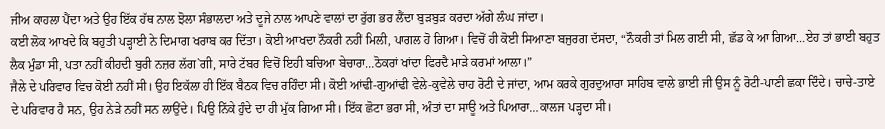ਜੀਅ ਕਾਹਲਾ ਪੈਂਦਾ ਅਤੇ ਉਹ ਇੱਕ ਹੱਥ ਨਾਲ ਝੋਲਾ ਸੰਭਾਲਦਾ ਅਤੇ ਦੂਜੇ ਨਾਲ ਆਪਣੇ ਵਾਲਾਂ ਦਾ ਰੁੱਗ ਭਰ ਲੈਂਦਾ ਬੁੜਬੁੜ ਕਰਦਾ ਅੱਗੇ ਲੰਘ ਜਾਂਦਾ।
ਕਈ ਲੋਕ ਆਖਦੇ ਕਿ ਬਹੁਤੀ ਪੜ੍ਹਾਈ ਨੇ ਦਿਮਾਗ ਖਰਾਬ ਕਰ ਦਿੱਤਾ। ਕੋਈ ਆਖਦਾ ਨੌਕਰੀ ਨਹੀਂ ਮਿਲੀ, ਪਾਗਲ ਹੋ ਗਿਆ। ਵਿਚੋਂ ਹੀ ਕੋਈ ਸਿਆਣਾ ਬਜੁਰਗ ਦੱਸਦਾ, “ਨੌਕਰੀ ਤਾਂ ਮਿਲ ਗਈ ਸੀ, ਛੱਡ ਕੇ ਆ ਗਿਆ…ਏਹ ਤਾਂ ਭਾਈ ਬਹੁਤ ਲੈਕ ਮੁੰਡਾ ਸੀ, ਪਤਾ ਨਹੀਂ ਕੀਹਦੀ ਬੁਰੀ ਨਜ਼ਰ ਲੱਗ`ਗੀ, ਸਾਰੇ ਟੱਬਰ ਵਿਚੋਂ ਇਹੀ ਬਚਿਆ ਬੇਚਾਰਾ…ਠੋਕਰਾਂ ਖਾਂਦਾ ਫਿਰਦੈ ਮਾੜੇ ਕਰਮਾਂ ਆਲਾ।”
ਜੈਲੇ ਦੇ ਪਰਿਵਾਰ ਵਿਚ ਕੋਈ ਨਹੀਂ ਸੀ। ਉਹ ਇਕੱਲਾ ਹੀ ਇੱਕ ਬੈਠਕ ਵਿਚ ਰਹਿੰਦਾ ਸੀ। ਕੋਈ ਆਂਢੀ-ਗੁਆਂਢੀ ਵੇਲੇ-ਕੁਵੇਲੇ ਚਾਹ ਰੋਟੀ ਦੇ ਜਾਂਦਾ, ਆਮ ਕਰਕੇ ਗੁਰਦੁਆਰਾ ਸਾਹਿਬ ਵਾਲੇ ਭਾਈ ਜੀ ਉਸ ਨੂੰ ਰੋਟੀ-ਪਾਣੀ ਛਕਾ ਦਿੰਦੇ। ਚਾਚੇ-ਤਾਏ ਦੇ ਪਰਿਵਾਰ ਹੈ ਸਨ, ਉਹ ਨੇੜੇ ਨਹੀਂ ਸਨ ਲਾਉਂਦੇ। ਪਿਉ ਨਿੱਕੇ ਹੁੰਦੇ ਦਾ ਹੀ ਮੁੱਕ ਗਿਆ ਸੀ। ਇੱਕ ਛੋਟਾ ਭਰਾ ਸੀ, ਅੰਤਾਂ ਦਾ ਸਾਊ ਅਤੇ ਪਿਆਰਾ…ਕਾਲਜ ਪੜ੍ਹਦਾ ਸੀ।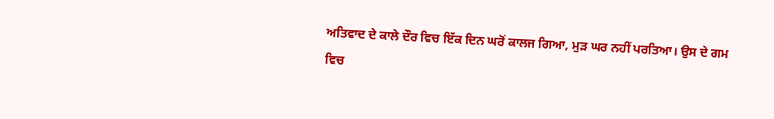ਅਤਿਵਾਦ ਦੇ ਕਾਲੇ ਦੌਰ ਵਿਚ ਇੱਕ ਦਿਨ ਘਰੋਂ ਕਾਲਜ ਗਿਆ, ਮੁੜ ਘਰ ਨਹੀਂ ਪਰਤਿਆ। ਉਸ ਦੇ ਗਮ ਵਿਚ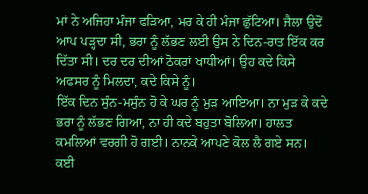ਮਾਂ ਨੇ ਅਜਿਹਾ ਮੰਜਾ ਫੜਿਆ, ਮਰ ਕੇ ਹੀ ਮੰਜਾ ਛੁੱਟਿਆ। ਜੈਲਾ ਉਦੋਂ ਆਪ ਪੜ੍ਹਦਾ ਸੀ, ਭਰਾ ਨੂੰ ਲੱਭਣ ਲਈ ਉਸ ਨੇ ਦਿਨ-ਰਾਤ ਇੱਕ ਕਰ ਦਿੱਤਾ ਸੀ। ਦਰ ਦਰ ਦੀਆਂ ਠੋਕਰਾਂ ਖਾਧੀਆਂ। ਉਹ ਕਦੇ ਕਿਸੇ ਅਫਸਰ ਨੂੰ ਮਿਲਦਾ, ਕਦੇ ਕਿਸੇ ਨੂੰ।
ਇੱਕ ਦਿਨ ਸੁੰਨ-ਮਸੁੰਨ ਹੋ ਕੇ ਘਰ ਨੂੰ ਮੁੜ ਆਇਆ। ਨਾ ਮੁੜ ਕੇ ਕਦੇ ਭਰਾ ਨੂੰ ਲੱਭਣ ਗਿਆ, ਨਾ ਹੀ ਕਦੇ ਬਹੁਤਾ ਬੋਲਿਆ। ਹਾਲਤ ਕਮਲਿਆਂ ਵਰਗੀ ਹੋ ਗਈ। ਨਾਨਕੇ ਆਪਣੇ ਕੋਲ ਲੈ ਗਏ ਸਨ। ਕਈ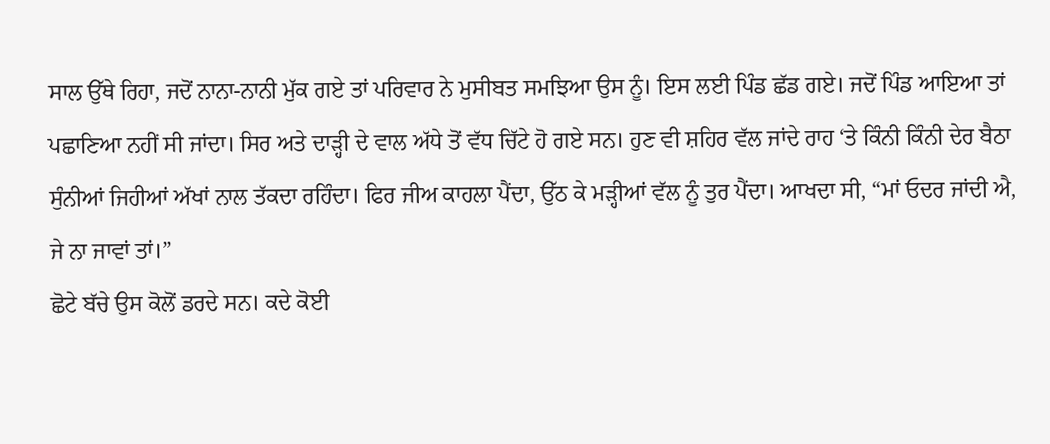ਸਾਲ ਉੱਥੇ ਰਿਹਾ, ਜਦੋਂ ਨਾਨਾ-ਨਾਨੀ ਮੁੱਕ ਗਏ ਤਾਂ ਪਰਿਵਾਰ ਨੇ ਮੁਸੀਬਤ ਸਮਝਿਆ ਉਸ ਨੂੰ। ਇਸ ਲਈ ਪਿੰਡ ਛੱਡ ਗਏ। ਜਦੋਂ ਪਿੰਡ ਆਇਆ ਤਾਂ ਪਛਾਣਿਆ ਨਹੀਂ ਸੀ ਜਾਂਦਾ। ਸਿਰ ਅਤੇ ਦਾੜ੍ਹੀ ਦੇ ਵਾਲ ਅੱਧੇ ਤੋਂ ਵੱਧ ਚਿੱਟੇ ਹੋ ਗਏ ਸਨ। ਹੁਣ ਵੀ ਸ਼ਹਿਰ ਵੱਲ ਜਾਂਦੇ ਰਾਹ ‘ਤੇ ਕਿੰਨੀ ਕਿੰਨੀ ਦੇਰ ਬੈਠਾ ਸੁੰਨੀਆਂ ਜਿਹੀਆਂ ਅੱਖਾਂ ਨਾਲ ਤੱਕਦਾ ਰਹਿੰਦਾ। ਫਿਰ ਜੀਅ ਕਾਹਲਾ ਪੈਂਦਾ, ਉੱਠ ਕੇ ਮੜ੍ਹੀਆਂ ਵੱਲ ਨੂੰ ਤੁਰ ਪੈਂਦਾ। ਆਖਦਾ ਸੀ, “ਮਾਂ ਓਦਰ ਜਾਂਦੀ ਐ, ਜੇ ਨਾ ਜਾਵਾਂ ਤਾਂ।”
ਛੋਟੇ ਬੱਚੇ ਉਸ ਕੋਲੋਂ ਡਰਦੇ ਸਨ। ਕਦੇ ਕੋਈ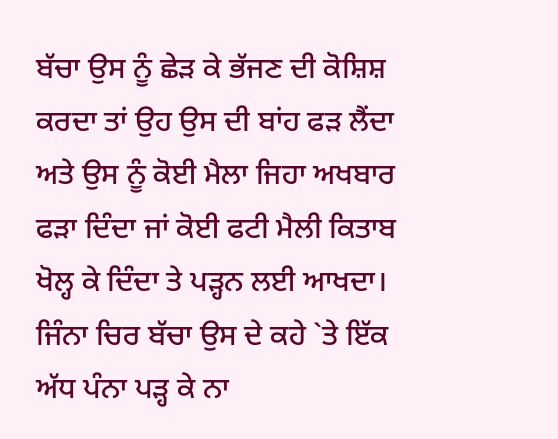ਬੱਚਾ ਉਸ ਨੂੰ ਛੇੜ ਕੇ ਭੱਜਣ ਦੀ ਕੋਸ਼ਿਸ਼ ਕਰਦਾ ਤਾਂ ਉਹ ਉਸ ਦੀ ਬਾਂਹ ਫੜ ਲੈਂਦਾ ਅਤੇ ਉਸ ਨੂੰ ਕੋਈ ਮੈਲਾ ਜਿਹਾ ਅਖਬਾਰ ਫੜਾ ਦਿੰਦਾ ਜਾਂ ਕੋਈ ਫਟੀ ਮੈਲੀ ਕਿਤਾਬ ਖੋਲ੍ਹ ਕੇ ਦਿੰਦਾ ਤੇ ਪੜ੍ਹਨ ਲਈ ਆਖਦਾ। ਜਿੰਨਾ ਚਿਰ ਬੱਚਾ ਉਸ ਦੇ ਕਹੇ `ਤੇ ਇੱਕ ਅੱਧ ਪੰਨਾ ਪੜ੍ਹ ਕੇ ਨਾ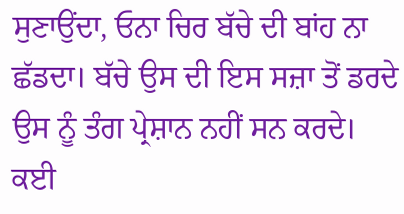ਸੁਣਾਉਂਦਾ, ਓਨਾ ਚਿਰ ਬੱਚੇ ਦੀ ਬਾਂਹ ਨਾ ਛੱਡਦਾ। ਬੱਚੇ ਉਸ ਦੀ ਇਸ ਸਜ਼ਾ ਤੋਂ ਡਰਦੇ ਉਸ ਨੂੰ ਤੰਗ ਪ੍ਰੇਸ਼ਾਨ ਨਹੀਂ ਸਨ ਕਰਦੇ। ਕਈ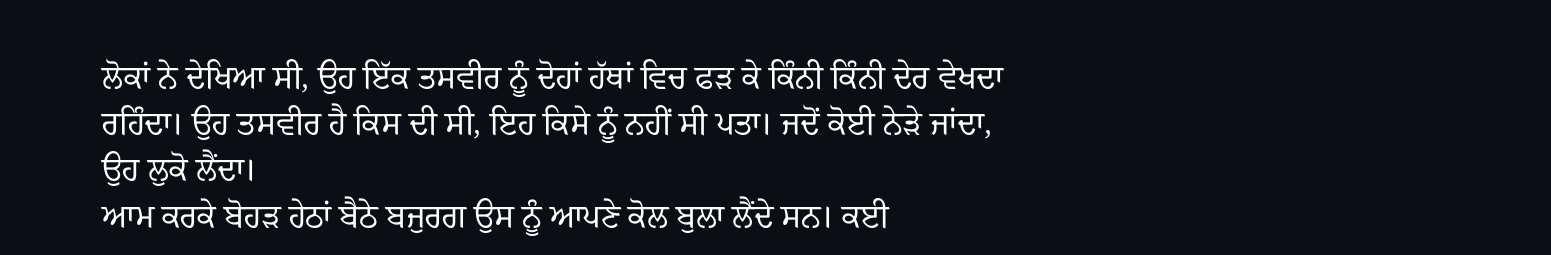ਲੋਕਾਂ ਨੇ ਦੇਖਿਆ ਸੀ, ਉਹ ਇੱਕ ਤਸਵੀਰ ਨੂੰ ਦੋਹਾਂ ਹੱਥਾਂ ਵਿਚ ਫੜ ਕੇ ਕਿੰਨੀ ਕਿੰਨੀ ਦੇਰ ਵੇਖਦਾ ਰਹਿੰਦਾ। ਉਹ ਤਸਵੀਰ ਹੈ ਕਿਸ ਦੀ ਸੀ, ਇਹ ਕਿਸੇ ਨੂੰ ਨਹੀਂ ਸੀ ਪਤਾ। ਜਦੋਂ ਕੋਈ ਨੇੜੇ ਜਾਂਦਾ, ਉਹ ਲੁਕੋ ਲੈਂਦਾ।
ਆਮ ਕਰਕੇ ਬੋਹੜ ਹੇਠਾਂ ਬੈਠੇ ਬਜੁਰਗ ਉਸ ਨੂੰ ਆਪਣੇ ਕੋਲ ਬੁਲਾ ਲੈਂਦੇ ਸਨ। ਕਈ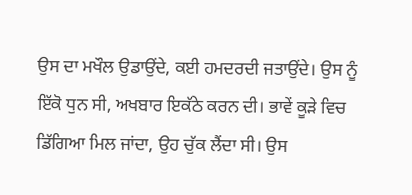ਉਸ ਦਾ ਮਖੌਲ ਉਡਾਉਂਦੇ, ਕਈ ਹਮਦਰਦੀ ਜਤਾਉਂਦੇ। ਉਸ ਨੂੰ ਇੱਕੋ ਧੁਨ ਸੀ, ਅਖਬਾਰ ਇਕੱਠੇ ਕਰਨ ਦੀ। ਭਾਵੇਂ ਕੂੜੇ ਵਿਚ ਡਿੱਗਿਆ ਮਿਲ ਜਾਂਦਾ, ਉਹ ਚੁੱਕ ਲੈਂਦਾ ਸੀ। ਉਸ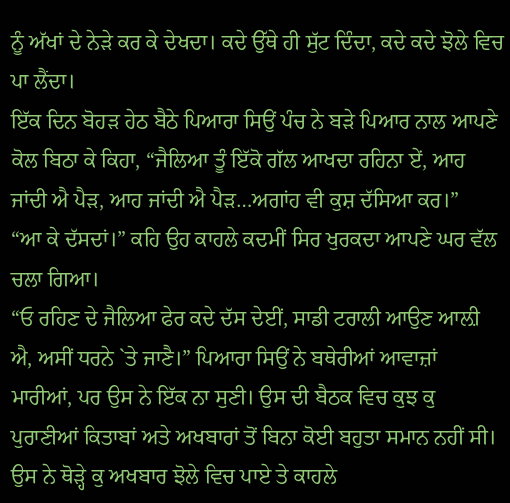ਨੂੰ ਅੱਖਾਂ ਦੇ ਨੇੜੇ ਕਰ ਕੇ ਦੇਖਦਾ। ਕਦੇ ਉੱਥੇ ਹੀ ਸੁੱਟ ਦਿੰਦਾ, ਕਦੇ ਕਦੇ ਝੋਲੇ ਵਿਚ ਪਾ ਲੈਂਦਾ।
ਇੱਕ ਦਿਨ ਬੋਹੜ ਹੇਠ ਬੈਠੇ ਪਿਆਰਾ ਸਿਉਂ ਪੰਚ ਨੇ ਬੜੇ ਪਿਆਰ ਨਾਲ ਆਪਣੇ ਕੋਲ ਬਿਠਾ ਕੇ ਕਿਹਾ, “ਜੈਲਿਆ ਤੂੰ ਇੱਕੋ ਗੱਲ ਆਖਦਾ ਰਹਿਨਾ ਏਂ, ਆਹ ਜਾਂਦੀ ਐ ਪੈੜ, ਆਹ ਜਾਂਦੀ ਐ ਪੈੜ…ਅਗਾਂਹ ਵੀ ਕੁਸ਼ ਦੱਸਿਆ ਕਰ।”
“ਆ ਕੇ ਦੱਸਦਾਂ।” ਕਹਿ ਉਹ ਕਾਹਲੇ ਕਦਮੀਂ ਸਿਰ ਖੁਰਕਦਾ ਆਪਣੇ ਘਰ ਵੱਲ ਚਲਾ ਗਿਆ।
“ਓ ਰਹਿਣ ਦੇ ਜੈਲਿਆ ਫੇਰ ਕਦੇ ਦੱਸ ਦੇਈਂ, ਸਾਡੀ ਟਰਾਲੀ ਆਉਣ ਆਲ਼ੀ ਐ, ਅਸੀਂ ਧਰਨੇ `ਤੇ ਜਾਣੈ।” ਪਿਆਰਾ ਸਿਉਂ ਨੇ ਬਥੇਰੀਆਂ ਆਵਾਜ਼ਾਂ ਮਾਰੀਆਂ, ਪਰ ਉਸ ਨੇ ਇੱਕ ਨਾ ਸੁਣੀ। ਉਸ ਦੀ ਬੈਠਕ ਵਿਚ ਕੁਝ ਕੁ ਪੁਰਾਣੀਆਂ ਕਿਤਾਬਾਂ ਅਤੇ ਅਖਬਾਰਾਂ ਤੋਂ ਬਿਨਾ ਕੋਈ ਬਹੁਤਾ ਸਮਾਨ ਨਹੀਂ ਸੀ। ਉਸ ਨੇ ਥੋੜ੍ਹੇ ਕੁ ਅਖਬਾਰ ਝੋਲੇ ਵਿਚ ਪਾਏ ਤੇ ਕਾਹਲੇ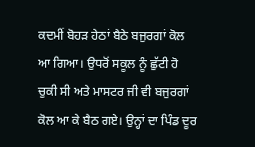ਕਦਮੀਂ ਬੋਹੜ ਹੇਠਾਂ ਬੈਠੇ ਬਜੁਰਗਾਂ ਕੋਲ ਆ ਗਿਆ। ਉਧਰੋਂ ਸਕੂਲ ਨੂੰ ਛੁੱਟੀ ਹੋ ਚੁਕੀ ਸੀ ਅਤੇ ਮਾਸਟਰ ਜੀ ਵੀ ਬਜੁਰਗਾਂ ਕੋਲ ਆ ਕੇ ਬੈਠ ਗਏ। ਉਨ੍ਹਾਂ ਦਾ ਪਿੰਡ ਦੂਰ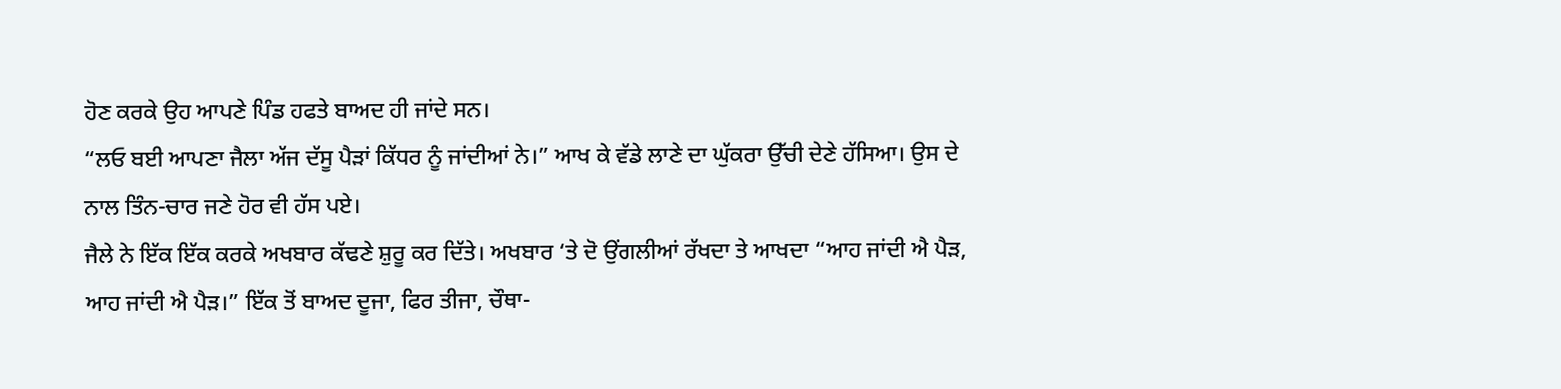ਹੋਣ ਕਰਕੇ ਉਹ ਆਪਣੇ ਪਿੰਡ ਹਫਤੇ ਬਾਅਦ ਹੀ ਜਾਂਦੇ ਸਨ।
“ਲਓ ਬਈ ਆਪਣਾ ਜੈਲਾ ਅੱਜ ਦੱਸੂ ਪੈੜਾਂ ਕਿੱਧਰ ਨੂੰ ਜਾਂਦੀਆਂ ਨੇ।” ਆਖ ਕੇ ਵੱਡੇ ਲਾਣੇ ਦਾ ਘੁੱਕਰਾ ਉੱਚੀ ਦੇਣੇ ਹੱਸਿਆ। ਉਸ ਦੇ ਨਾਲ ਤਿੰਨ-ਚਾਰ ਜਣੇ ਹੋਰ ਵੀ ਹੱਸ ਪਏ।
ਜੈਲੇ ਨੇ ਇੱਕ ਇੱਕ ਕਰਕੇ ਅਖਬਾਰ ਕੱਢਣੇ ਸ਼ੁਰੂ ਕਰ ਦਿੱਤੇ। ਅਖਬਾਰ ‘ਤੇ ਦੋ ਉਂਗਲੀਆਂ ਰੱਖਦਾ ਤੇ ਆਖਦਾ “ਆਹ ਜਾਂਦੀ ਐ ਪੈੜ, ਆਹ ਜਾਂਦੀ ਐ ਪੈੜ।” ਇੱਕ ਤੋਂ ਬਾਅਦ ਦੂਜਾ, ਫਿਰ ਤੀਜਾ, ਚੌਥਾ-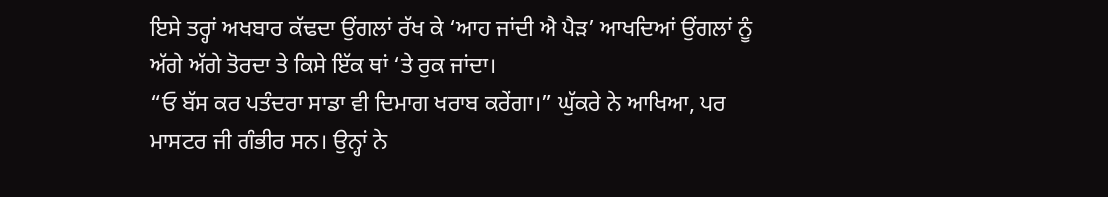ਇਸੇ ਤਰ੍ਹਾਂ ਅਖਬਾਰ ਕੱਢਦਾ ਉਂਗਲਾਂ ਰੱਖ ਕੇ ‘ਆਹ ਜਾਂਦੀ ਐ ਪੈੜ’ ਆਖਦਿਆਂ ਉਂਗਲਾਂ ਨੂੰ ਅੱਗੇ ਅੱਗੇ ਤੋਰਦਾ ਤੇ ਕਿਸੇ ਇੱਕ ਥਾਂ ‘ਤੇ ਰੁਕ ਜਾਂਦਾ।
“ਓ ਬੱਸ ਕਰ ਪਤੰਦਰਾ ਸਾਡਾ ਵੀ ਦਿਮਾਗ ਖਰਾਬ ਕਰੇਂਗਾ।” ਘੁੱਕਰੇ ਨੇ ਆਖਿਆ, ਪਰ ਮਾਸਟਰ ਜੀ ਗੰਭੀਰ ਸਨ। ਉਨ੍ਹਾਂ ਨੇ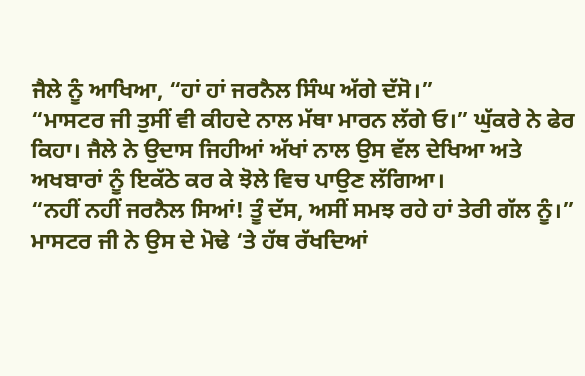ਜੈਲੇ ਨੂੰ ਆਖਿਆ, “ਹਾਂ ਹਾਂ ਜਰਨੈਲ ਸਿੰਘ ਅੱਗੇ ਦੱਸੋ।”
“ਮਾਸਟਰ ਜੀ ਤੁਸੀਂ ਵੀ ਕੀਹਦੇ ਨਾਲ ਮੱਥਾ ਮਾਰਨ ਲੱਗੇ ਓ।” ਘੁੱਕਰੇ ਨੇ ਫੇਰ ਕਿਹਾ। ਜੈਲੇ ਨੇ ਉਦਾਸ ਜਿਹੀਆਂ ਅੱਖਾਂ ਨਾਲ ਉਸ ਵੱਲ ਦੇਖਿਆ ਅਤੇ ਅਖਬਾਰਾਂ ਨੂੰ ਇਕੱਠੇ ਕਰ ਕੇ ਝੋਲੇ ਵਿਚ ਪਾਉਣ ਲੱਗਿਆ।
“ਨਹੀਂ ਨਹੀਂ ਜਰਨੈਲ ਸਿਆਂ! ਤੂੰ ਦੱਸ, ਅਸੀਂ ਸਮਝ ਰਹੇ ਹਾਂ ਤੇਰੀ ਗੱਲ ਨੂੰ।” ਮਾਸਟਰ ਜੀ ਨੇ ਉਸ ਦੇ ਮੋਢੇ ‘ਤੇ ਹੱਥ ਰੱਖਦਿਆਂ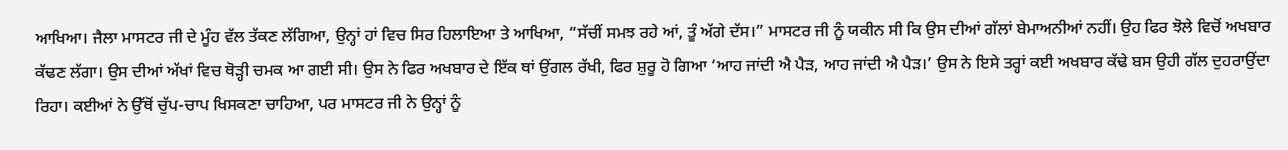ਆਖਿਆ। ਜੈਲਾ ਮਾਸਟਰ ਜੀ ਦੇ ਮੂੰਹ ਵੱਲ ਤੱਕਣ ਲੱਗਿਆ, ਉਨ੍ਹਾਂ ਹਾਂ ਵਿਚ ਸਿਰ ਹਿਲਾਇਆ ਤੇ ਆਖਿਆ, “ਸੱਚੀਂ ਸਮਝ ਰਹੇ ਆਂ, ਤੂੰ ਅੱਗੇ ਦੱਸ।” ਮਾਸਟਰ ਜੀ ਨੂੰ ਯਕੀਨ ਸੀ ਕਿ ਉਸ ਦੀਆਂ ਗੱਲਾਂ ਬੇਮਾਅਨੀਆਂ ਨਹੀਂ। ਉਹ ਫਿਰ ਝੋਲੇ ਵਿਚੋਂ ਅਖਬਾਰ ਕੱਢਣ ਲੱਗਾ। ਉਸ ਦੀਆਂ ਅੱਖਾਂ ਵਿਚ ਥੋੜ੍ਹੀ ਚਮਕ ਆ ਗਈ ਸੀ। ਉਸ ਨੇ ਫਿਰ ਅਖਬਾਰ ਦੇ ਇੱਕ ਥਾਂ ਉਂਗਲ ਰੱਖੀ, ਫਿਰ ਸ਼ੁਰੂ ਹੋ ਗਿਆ ‘ਆਹ ਜਾਂਦੀ ਐ ਪੈੜ, ਆਹ ਜਾਂਦੀ ਐ ਪੈੜ।’ ਉਸ ਨੇ ਇਸੇ ਤਰ੍ਹਾਂ ਕਈ ਅਖਬਾਰ ਕੱਢੇ ਬਸ ਉਹੀ ਗੱਲ ਦੁਹਰਾਉਂਦਾ ਰਿਹਾ। ਕਈਆਂ ਨੇ ਉੱਥੋਂ ਚੁੱਪ-ਚਾਪ ਖਿਸਕਣਾ ਚਾਹਿਆ, ਪਰ ਮਾਸਟਰ ਜੀ ਨੇ ਉਨ੍ਹਾਂ ਨੂੰ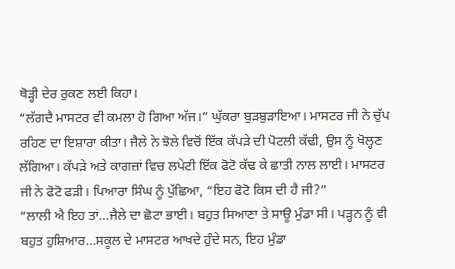ਥੋੜ੍ਹੀ ਦੇਰ ਰੁਕਣ ਲਈ ਕਿਹਾ।
“ਲੱਗਦੈ ਮਾਸਟਰ ਵੀ ਕਮਲਾ ਹੋ ਗਿਆ ਅੱਜ।” ਘੁੱਕਰਾ ਬੁੜਬੁੜਾਇਆ। ਮਾਸਟਰ ਜੀ ਨੇ ਚੁੱਪ ਰਹਿਣ ਦਾ ਇਸ਼ਾਰਾ ਕੀਤਾ। ਜੈਲੇ ਨੇ ਝੋਲੇ ਵਿਚੋਂ ਇੱਕ ਕੱਪੜੇ ਦੀ ਪੋਟਲੀ ਕੱਢੀ, ਉਸ ਨੂੰ ਖੋਲ੍ਹਣ ਲੱਗਿਆ। ਕੱਪੜੇ ਅਤੇ ਕਾਗਜ਼ਾਂ ਵਿਚ ਲਪੇਟੀ ਇੱਕ ਫੋਟੋ ਕੱਢ ਕੇ ਛਾਤੀ ਨਾਲ ਲਾਈ। ਮਾਸਟਰ ਜੀ ਨੇ ਫੋਟੋ ਫੜੀ। ਪਿਆਰਾ ਸਿੰਘ ਨੂੰ ਪੁੱਛਿਆ, “ਇਹ ਫੋਟੋ ਕਿਸ ਦੀ ਹੈ ਜੀ?”
“ਲਾਲੀ ਐ ਇਹ ਤਾਂ…ਜੈਲੇ ਦਾ ਛੋਟਾ ਭਾਈ। ਬਹੁਤ ਸਿਆਣਾ ਤੇ ਸਾਊ ਮੁੰਡਾ ਸੀ। ਪੜ੍ਹਨ ਨੂੰ ਵੀ ਬਹੁਤ ਹੁਸ਼ਿਆਰ…ਸਕੂਲ ਦੇ ਮਾਸਟਰ ਆਖਦੇ ਹੁੰਦੇ ਸਨ, ਇਹ ਮੁੰਡਾ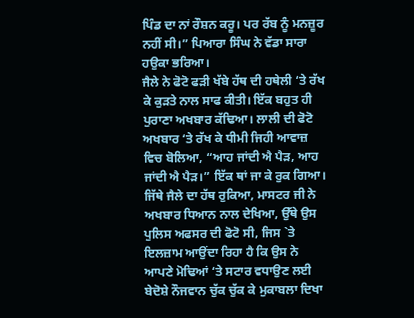ਪਿੰਡ ਦਾ ਨਾਂ ਰੌਸ਼ਨ ਕਰੂ। ਪਰ ਰੱਬ ਨੂੰ ਮਨਜ਼ੂਰ ਨਹੀਂ ਸੀ।” ਪਿਆਰਾ ਸਿੰਘ ਨੇ ਵੱਡਾ ਸਾਰਾ ਹਉਕਾ ਭਰਿਆ।
ਜੈਲੇ ਨੇ ਫੋਟੋ ਫੜੀ ਖੱਬੇ ਹੱਥ ਦੀ ਹਥੇਲੀ ‘ਤੇ ਰੱਖ ਕੇ ਕੁੜਤੇ ਨਾਲ ਸਾਫ ਕੀਤੀ। ਇੱਕ ਬਹੁਤ ਹੀ ਪੁਰਾਣਾ ਅਖਬਾਰ ਕੱਢਿਆ। ਲਾਲੀ ਦੀ ਫੋਟੋ ਅਖਬਾਰ ‘ਤੇ ਰੱਖ ਕੇ ਧੀਮੀ ਜਿਹੀ ਆਵਾਜ਼ ਵਿਚ ਬੋਲਿਆ, “ਆਹ ਜਾਂਦੀ ਐ ਪੈੜ, ਆਹ ਜਾਂਦੀ ਐ ਪੈੜ।” ਇੱਕ ਥਾਂ ਜਾ ਕੇ ਰੁਕ ਗਿਆ। ਜਿੱਥੇ ਜੈਲੇ ਦਾ ਹੱਥ ਰੁਕਿਆ, ਮਾਸਟਰ ਜੀ ਨੇ ਅਖਬਾਰ ਧਿਆਨ ਨਾਲ ਦੇਖਿਆ, ਉੱਥੇ ਉਸ ਪੁਲਿਸ ਅਫਸਰ ਦੀ ਫੋਟੋ ਸੀ, ਜਿਸ `ਤੇ ਇਲਜ਼ਾਮ ਆਉਂਦਾ ਰਿਹਾ ਹੈ ਕਿ ਉਸ ਨੇ ਆਪਣੇ ਮੋਢਿਆਂ ‘ਤੇ ਸਟਾਰ ਵਧਾਉਣ ਲਈ ਬੇਦੋਸ਼ੇ ਨੌਜਵਾਨ ਚੁੱਕ ਚੁੱਕ ਕੇ ਮੁਕਾਬਲਾ ਦਿਖਾ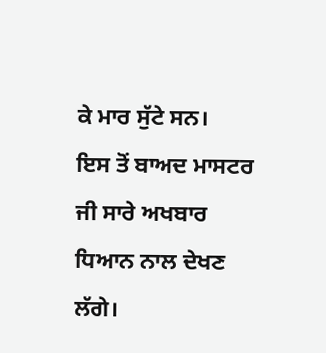ਕੇ ਮਾਰ ਸੁੱਟੇ ਸਨ।
ਇਸ ਤੋਂ ਬਾਅਦ ਮਾਸਟਰ ਜੀ ਸਾਰੇ ਅਖਬਾਰ ਧਿਆਨ ਨਾਲ ਦੇਖਣ ਲੱਗੇ।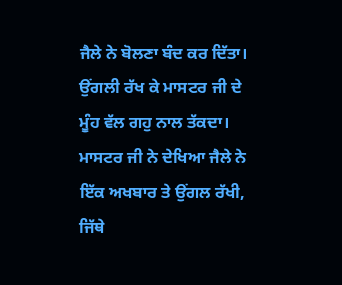ਜੈਲੇ ਨੇ ਬੋਲਣਾ ਬੰਦ ਕਰ ਦਿੱਤਾ। ਉਂਗਲੀ ਰੱਖ ਕੇ ਮਾਸਟਰ ਜੀ ਦੇ ਮੂੰਹ ਵੱਲ ਗਹੁ ਨਾਲ ਤੱਕਦਾ। ਮਾਸਟਰ ਜੀ ਨੇ ਦੇਖਿਆ ਜੈਲੇ ਨੇ ਇੱਕ ਅਖਬਾਰ ਤੇ ਉਂਗਲ ਰੱਖੀ, ਜਿੱਥੇ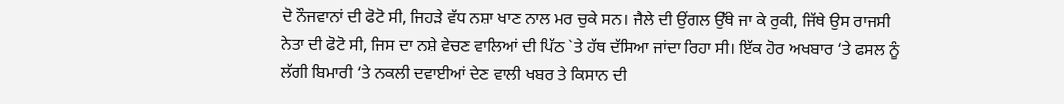ਦੋ ਨੌਜਵਾਨਾਂ ਦੀ ਫੋਟੋ ਸੀ, ਜਿਹੜੇ ਵੱਧ ਨਸ਼ਾ ਖਾਣ ਨਾਲ ਮਰ ਚੁਕੇ ਸਨ। ਜੈਲੇ ਦੀ ਉਂਗਲ ਉੱਥੇ ਜਾ ਕੇ ਰੁਕੀ, ਜਿੱਥੇ ਉਸ ਰਾਜਸੀ ਨੇਤਾ ਦੀ ਫੋਟੋ ਸੀ, ਜਿਸ ਦਾ ਨਸ਼ੇ ਵੇਚਣ ਵਾਲਿਆਂ ਦੀ ਪਿੱਠ `ਤੇ ਹੱਥ ਦੱਸਿਆ ਜਾਂਦਾ ਰਿਹਾ ਸੀ। ਇੱਕ ਹੋਰ ਅਖਬਾਰ ‘ਤੇ ਫਸਲ ਨੂੰ ਲੱਗੀ ਬਿਮਾਰੀ ‘ਤੇ ਨਕਲੀ ਦਵਾਈਆਂ ਦੇਣ ਵਾਲੀ ਖਬਰ ਤੇ ਕਿਸਾਨ ਦੀ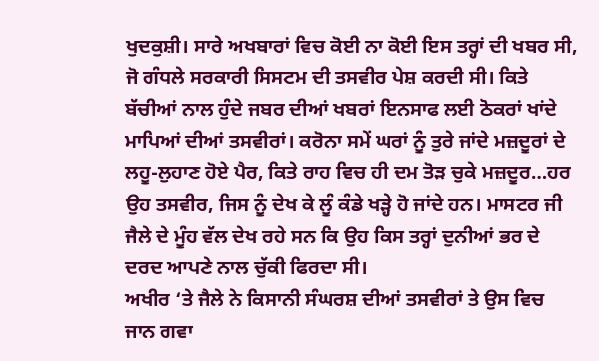ਖੁਦਕੁਸ਼ੀ। ਸਾਰੇ ਅਖਬਾਰਾਂ ਵਿਚ ਕੋਈ ਨਾ ਕੋਈ ਇਸ ਤਰ੍ਹਾਂ ਦੀ ਖਬਰ ਸੀ, ਜੋ ਗੰਧਲੇ ਸਰਕਾਰੀ ਸਿਸਟਮ ਦੀ ਤਸਵੀਰ ਪੇਸ਼ ਕਰਦੀ ਸੀ। ਕਿਤੇ ਬੱਚੀਆਂ ਨਾਲ ਹੁੰਦੇ ਜਬਰ ਦੀਆਂ ਖਬਰਾਂ ਇਨਸਾਫ ਲਈ ਠੋਕਰਾਂ ਖਾਂਦੇ ਮਾਪਿਆਂ ਦੀਆਂ ਤਸਵੀਰਾਂ। ਕਰੋਨਾ ਸਮੇਂ ਘਰਾਂ ਨੂੰ ਤੁਰੇ ਜਾਂਦੇ ਮਜ਼ਦੂਰਾਂ ਦੇ ਲਹੂ-ਲੁਹਾਣ ਹੋਏ ਪੈਰ, ਕਿਤੇ ਰਾਹ ਵਿਚ ਹੀ ਦਮ ਤੋੜ ਚੁਕੇ ਮਜ਼ਦੂਰ…ਹਰ ਉਹ ਤਸਵੀਰ, ਜਿਸ ਨੂੰ ਦੇਖ ਕੇ ਲੂੰ ਕੰਡੇ ਖੜ੍ਹੇ ਹੋ ਜਾਂਦੇ ਹਨ। ਮਾਸਟਰ ਜੀ ਜੈਲੇ ਦੇ ਮੂੰਹ ਵੱਲ ਦੇਖ ਰਹੇ ਸਨ ਕਿ ਉਹ ਕਿਸ ਤਰ੍ਹਾਂ ਦੁਨੀਆਂ ਭਰ ਦੇ ਦਰਦ ਆਪਣੇ ਨਾਲ ਚੁੱਕੀ ਫਿਰਦਾ ਸੀ।
ਅਖੀਰ ‘ਤੇ ਜੈਲੇ ਨੇ ਕਿਸਾਨੀ ਸੰਘਰਸ਼ ਦੀਆਂ ਤਸਵੀਰਾਂ ਤੇ ਉਸ ਵਿਚ ਜਾਨ ਗਵਾ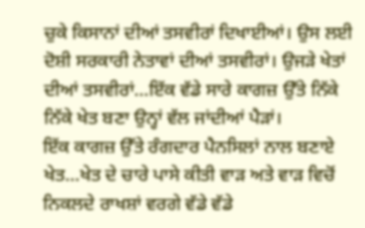ਚੁਕੇ ਕਿਸਾਨਾਂ ਦੀਆਂ ਤਸਵੀਰਾਂ ਦਿਖਾਈਆਂ। ਉਸ ਲਈ ਦੋਸ਼ੀ ਸਰਕਾਰੀ ਨੇਤਾਵਾਂ ਦੀਆਂ ਤਸਵੀਰਾਂ। ਉਜੜੇ ਖੇਤਾਂ ਦੀਆਂ ਤਸਵੀਰਾਂ…ਇੱਕ ਵੱਡੇ ਸਾਰੇ ਕਾਗਜ਼ ਉੱਤੇ ਨਿੱਕੇ ਨਿੱਕੇ ਖੇਤ ਬਣਾ ਉਨ੍ਹਾਂ ਵੱਲ ਜਾਂਦੀਆਂ ਪੈੜਾਂ।
ਇੱਕ ਕਾਗਜ਼ ਉੱਤੇ ਰੰਗਦਾਰ ਪੈਨਸਿਲਾਂ ਨਾਲ ਬਣਾਏ ਖੇਤ…ਖੇਤ ਦੇ ਚਾਰੇ ਪਾਸੇ ਕੀਤੀ ਵਾੜ ਅਤੇ ਵਾੜ ਵਿਚੋਂ ਨਿਕਲਦੇ ਰਾਖਸ਼ਾਂ ਵਰਗੇ ਵੱਡੇ ਵੱਡੇ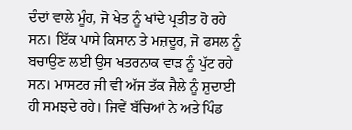ਦੰਦਾਂ ਵਾਲੇ ਮੂੰਹ, ਜੋ ਖੇਤ ਨੂੰ ਖਾਂਦੇ ਪ੍ਰਤੀਤ ਹੋ ਰਹੇ ਸਨ। ਇੱਕ ਪਾਸੇ ਕਿਸਾਨ ਤੇ ਮਜ਼ਦੂਰ, ਜੋ ਫਸਲ ਨੂੰ ਬਚਾਉਣ ਲਈ ਉਸ ਖਤਰਨਾਕ ਵਾੜ ਨੂੰ ਪੁੱਟ ਰਹੇ ਸਨ। ਮਾਸਟਰ ਜੀ ਵੀ ਅੱਜ ਤੱਕ ਜੈਲੇ ਨੂੰ ਸ਼ੁਦਾਈ ਹੀ ਸਮਝਦੇ ਰਹੇ। ਜਿਵੇਂ ਬੱਚਿਆਂ ਨੇ ਅਤੇ ਪਿੰਡ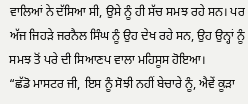ਵਾਲਿਆਂ ਨੇ ਦੱਸਿਆ ਸੀ, ਉਸੇ ਨੂੰ ਹੀ ਸੱਚ ਸਮਝ ਰਹੇ ਸਨ। ਪਰ ਅੱਜ ਜਿਹੜੇ ਜਰਨੈਲ ਸਿੰਘ ਨੂੰ ਉਹ ਦੇਖ ਰਹੇ ਸਨ, ਉਹ ਉਨ੍ਹਾਂ ਨੂੰ ਸਮਝ ਤੋਂ ਪਰੇ ਦੀ ਸਿਆਣਪ ਵਾਲਾ ਮਹਿਸੂਸ ਹੋਇਆ।
“ਛੱਡੋ ਮਾਸਟਰ ਜੀ, ਇਸ ਨੂੰ ਸੋਝੀ ਨਹੀਂ ਬੇਚਾਰੇ ਨੂੰ, ਐਵੇਂ ਕੂੜਾ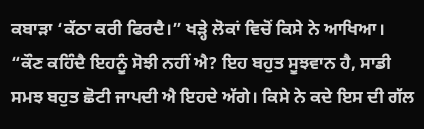ਕਬਾੜਾ ‘ਕੱਠਾ ਕਰੀ ਫਿਰਦੈ।” ਖੜ੍ਹੇ ਲੋਕਾਂ ਵਿਚੋਂ ਕਿਸੇ ਨੇ ਆਖਿਆ।
“ਕੌਣ ਕਹਿੰਦੈ ਇਹਨੂੰ ਸੋਝੀ ਨਹੀਂ ਐ? ਇਹ ਬਹੁਤ ਸੂਝਵਾਨ ਹੈ, ਸਾਡੀ ਸਮਝ ਬਹੁਤ ਛੋਟੀ ਜਾਪਦੀ ਐ ਇਹਦੇ ਅੱਗੇ। ਕਿਸੇ ਨੇ ਕਦੇ ਇਸ ਦੀ ਗੱਲ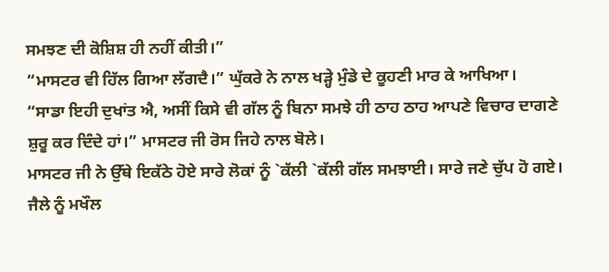ਸਮਝਣ ਦੀ ਕੋਸ਼ਿਸ਼ ਹੀ ਨਹੀਂ ਕੀਤੀ।”
“ਮਾਸਟਰ ਵੀ ਹਿੱਲ ਗਿਆ ਲੱਗਦੈ।” ਘੁੱਕਰੇ ਨੇ ਨਾਲ ਖੜ੍ਹੇ ਮੁੰਡੇ ਦੇ ਕੂਹਣੀ ਮਾਰ ਕੇ ਆਖਿਆ।
“ਸਾਡਾ ਇਹੀ ਦੁਖਾਂਤ ਐ, ਅਸੀਂ ਕਿਸੇ ਵੀ ਗੱਲ ਨੂੰ ਬਿਨਾ ਸਮਝੇ ਹੀ ਠਾਹ ਠਾਹ ਆਪਣੇ ਵਿਚਾਰ ਦਾਗਣੇ ਸ਼ੁਰੂ ਕਰ ਦਿੰਦੇ ਹਾਂ।” ਮਾਸਟਰ ਜੀ ਰੋਸ ਜਿਹੇ ਨਾਲ ਬੋਲੇ।
ਮਾਸਟਰ ਜੀ ਨੇ ਉੱਥੇ ਇਕੱਠੇ ਹੋਏ ਸਾਰੇ ਲੋਕਾਂ ਨੂੰ `ਕੱਲੀ `ਕੱਲੀ ਗੱਲ ਸਮਝਾਈ। ਸਾਰੇ ਜਣੇ ਚੁੱਪ ਹੋ ਗਏ। ਜੈਲੇ ਨੂੰ ਮਖੌਲ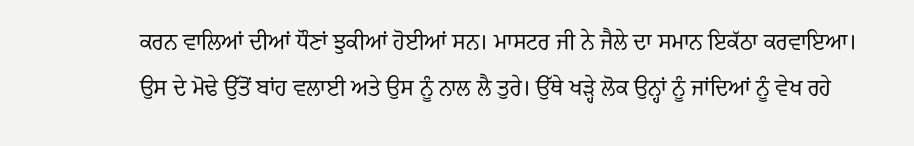ਕਰਨ ਵਾਲਿਆਂ ਦੀਆਂ ਧੌਣਾਂ ਝੁਕੀਆਂ ਹੋਈਆਂ ਸਨ। ਮਾਸਟਰ ਜੀ ਨੇ ਜੈਲੇ ਦਾ ਸਮਾਨ ਇਕੱਠਾ ਕਰਵਾਇਆ। ਉਸ ਦੇ ਮੋਢੇ ਉੱਤੋਂ ਬਾਂਹ ਵਲਾਈ ਅਤੇ ਉਸ ਨੂੰ ਨਾਲ ਲੈ ਤੁਰੇ। ਉੱਥੇ ਖੜ੍ਹੇ ਲੋਕ ਉਨ੍ਹਾਂ ਨੂੰ ਜਾਂਦਿਆਂ ਨੂੰ ਵੇਖ ਰਹੇ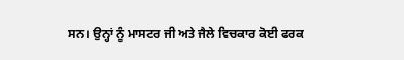ਸਨ। ਉਨ੍ਹਾਂ ਨੂੰ ਮਾਸਟਰ ਜੀ ਅਤੇ ਜੈਲੇ ਵਿਚਕਾਰ ਕੋਈ ਫਰਕ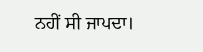ਨਹੀਂ ਸੀ ਜਾਪਦਾ।